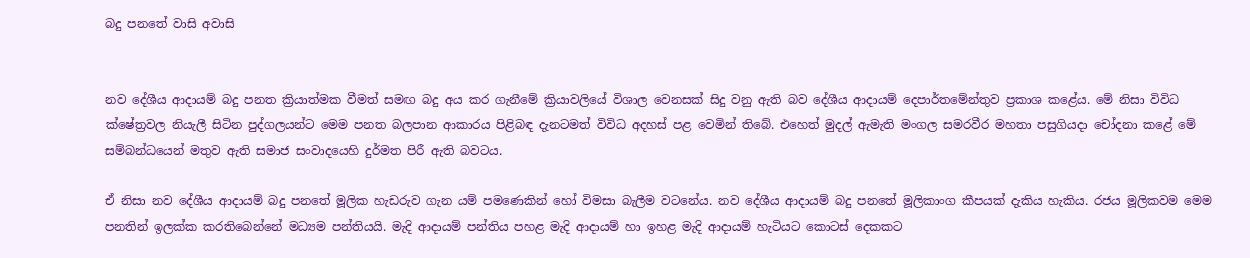බදු පනතේ වාසි අවාසි


නව දේශීය ආදායම් බදු පනත ක්‍රියාත්මක වීමත් සමඟ බදු අය කර ගැනීමේ ක්‍රියාවලියේ විශාල වෙනසක් සිදු වනු ඇති බව දේශීය ආදායම් දෙපාර්තමේන්තුව ප්‍රකාශ කළේය. මේ නිසා විවිධ ක්ෂේත්‍රවල නියැලී සිටින පුද්ගලයන්ට මෙම පනත බලපාන ආකාරය පිළිබඳ දැනටමත් විවිධ අදහස් පළ වෙමින් තිබේ. එහෙත් මුදල් ඇමැති මංගල සමරවීර මහතා පසුගියදා චෝදනා කළේ මේ සම්බන්ධයෙන් මතුව ඇති සමාජ සංවාදයෙහි දුර්මත පිරී ඇති බවටය.

ඒ නිසා නව දේශීය ආදායම් බදු පනතේ මූලික හැඩරුව ගැන යම් පමණෙකින් හෝ විමසා බැලීම වටනේය. නව දේශීය ආදායම් බදු පනතේ මූලිකාංග කීපයක් දැකිය හැකිය. රජය මූලිකවම මෙම පනතින් ඉලක්ක කරතිබෙන්නේ මධ්‍යම පන්තියයි. මැදි ආදායම් පන්තිය පහළ මැදි ආදායම් හා ඉහළ මැදි ආදායම් හැටියට කොටස් දෙකකට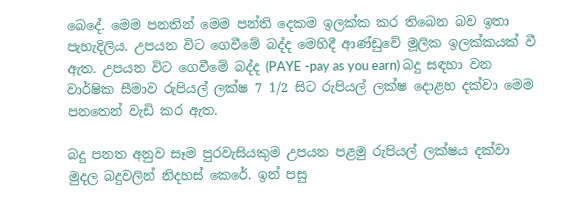බෙදේ. මෙම පනතින් මෙම පන්ති දෙකම ඉලක්ක කර තිබෙන බව ඉතා පැහැදිලිය. උපයන විට ගෙවීමේ බද්ද මෙහිදී ආණ්ඩුවේ මූලික ඉලක්කයක් වී ඇත. උපයන විට ගෙවීමේ බද්ද (PAYE -pay as you earn) බදු සඳහා වන වාර්ෂික සීමාව රුපියල් ලක්ෂ 7 1/2 සිට රුපියල් ලක්ෂ දොළහ දක්වා මෙම පනතෙන් වැඩි කර ඇත.

බදු පනත අනුව සෑම පුරවැසියකුම උපයන පළමු රුපියල් ලක්ෂය දක්වා මුදල බදුවලින් නිදහස් කෙරේ. ඉන් පසු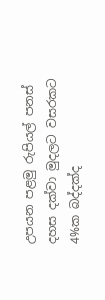උපයන පළමු රුපියල් පනස් දහස දක්වා මුදලට වසරකට 4%ක බද්දක්ද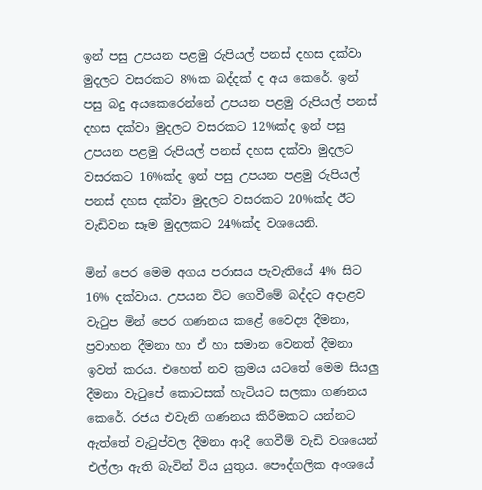ඉන් පසු උපයන පළමු රුපියල් පනස් දහස දක්වා මුදලට වසරකට 8%ක බද්දක් ද අය කෙරේ. ඉන් පසු බදු අයකෙරෙන්නේ උපයන පළමු රුපියල් පනස් දහස දක්වා මුදලට වසරකට 12%ක්ද ඉන් පසු උපයන පළමු රුපියල් පනස් දහස දක්වා මුදලට වසරකට 16%ක්ද ඉන් පසු උපයන පළමු රුපියල් පනස් දහස දක්වා මුදලට වසරකට 20%ක්ද ඊට වැඩිවන සෑම මුදලකට 24%ක්ද වශයෙනි.

මින් පෙර මෙම අගය පරාසය පැවැතියේ 4% සිට 16% දක්වාය. උපයන විට ගෙවීමේ බද්දට අදාළව වැටුප මින් පෙර ගණනය කළේ වෛද්‍ය දීමනා, ප්‍රවාහන දීමනා හා ඒ හා සමාන වෙනත් දීමනා ඉවත් කරය. එහෙත් නව ක්‍රමය යටතේ මෙම සියලු දීමනා වැටුපේ කොටසක් හැටියට සලකා ගණනය කෙරේ. රජය එවැනි ගණනය කිරීමකට යන්නට ඇත්තේ වැටුප්වල දීමනා ආදී ගෙවීම් වැඩි වශයෙන් එල්ලා ඇති බැවින් විය යුතුය. පෞද්ගලික අංශයේ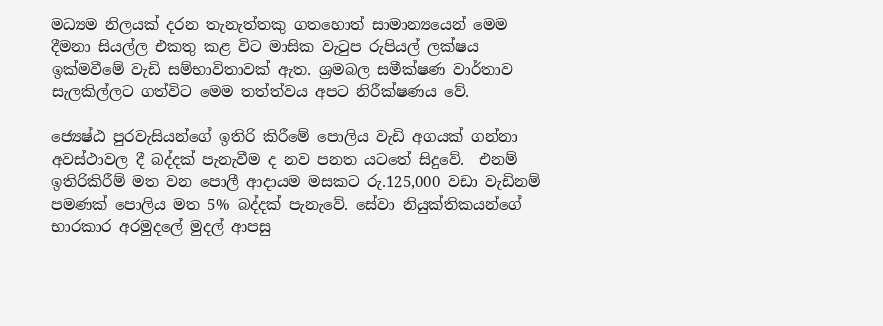මධ්‍යම නිලයක් දරන තැනැත්තකු ගතහොත් සාමාන්‍යයෙන් මෙම දීමනා සියල්ල එකතු කළ විට මාසික වැටුප රුපියල් ලක්ෂය ඉක්මවීමේ වැඩි සම්භාවිතාවක් ඇත. ශ්‍රමබල සමීක්ෂණ වාර්තාව සැලකිල්ලට ගත්විට මෙම තත්ත්වය අපට නිරීක්ෂණය වේ.

ජ්‍යෙෂ්ඨ පුරවැසියන්ගේ ඉතිරි කිරීමේ පොලිය වැඩි අගයක් ගන්නා අවස්ථාවල දී බද්දක් පැනැවීම ද නව පනත යටතේ සිදුවේ.  එනම් ඉතිරිකිරීම් මත වන පොලී ආදායම මසකට රු.125,000 වඩා වැඩිනම් පමණක් පොලිය මත 5% බද්දක් පැනැවේ. සේවා නියුක්තිකයන්ගේ භාරකාර අරමුදලේ මුදල් ආපසු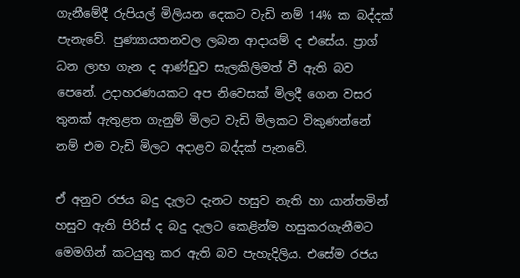ගැනීමේදී රුපියල් මිලියන දෙකට වැඩි නම් 14% ක බද්දක් පැනැවේ. පුණ්‍යායතනවල ලබන ආදායම් ද එසේය. ප්‍රාග් ධන ලාභ ගැන ද ආණ්ඩුව සැලකිලිමත් වී ඇති බව පෙනේ. උදාහරණයකට අප නිවෙසක් මිලදී ගෙන වසර තුනක් ඇතුළත ගැනුම් මිලට වැඩි මිලකට විකුණන්නේ නම් එම වැඩි මිලට අදාළව බද්දක් පැනවේ.

ඒ අනුව රජය බදු දැලට දැනට හසුව නැති හා යාන්තමින් හසුව ඇති පිරිස් ද බදු දැලට කෙළින්ම හසුකරගැනීමට මෙමගින් කටයුතු කර ඇති බව පැහැදිලිය. එසේම රජය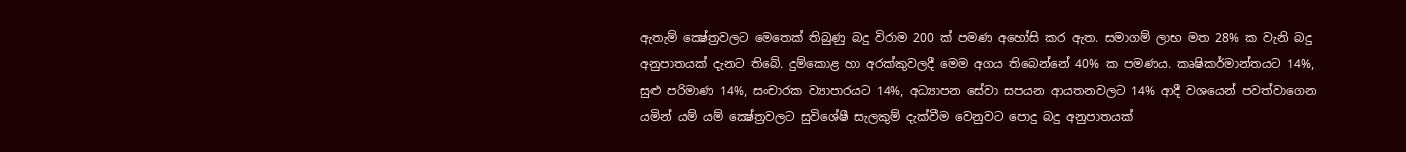ඇතැම් ක්‍ෂේත්‍රවලට මෙතෙක් තිබුණු බදු විරාම 200 ක් පමණ අහෝසි කර ඇත. සමාගම් ලාභ මත 28% ක වැනි බදු අනුපාතයක් දැනට තිබේ. දුම්කොළ හා අරක්කුවලදී මෙම අගය තිබෙන්නේ 40% ක පමණය. කෘෂිකර්මාන්තයට 14%, සුළු පරිමාණ 14%, සංචාරක ව්‍යාපාරයට 14%, අධ්‍යාපන සේවා සපයන ආයතනවලට 14% ආදී වශයෙන් පවත්වාගෙන යමින් යම් යම් ක්‍ෂේත්‍රවලට සුවිශේෂී සැලකුම් දැක්වීම වෙනුවට පොදු බදු අනුපාතයක්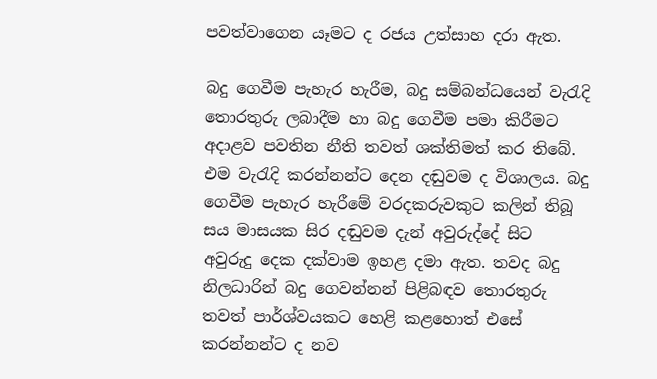පවත්වාගෙන යෑමට ද රජය උත්සාහ දරා ඇත.

බදු ගෙවීම පැහැර හැරීම, බදු සම්බන්ධයෙන් වැරැදි තොරතුරු ලබාදීම හා බදු ගෙවීම පමා කිරීමට අදාළව පවතින නීති තවත් ශක්තිමත් කර තිබේ. එම වැරැදි කරන්නන්ට දෙන දඬුවම ද විශාලය. බදු ගෙවීම පැහැර හැරීමේ වරදකරුවකුට කලින් තිබූ සය මාසයක සිර දඬුවම දැන් අවුරුද්දේ සිට අවුරුදු දෙක දක්වාම ඉහළ දමා ඇත. තවද බදු නිලධාරින් බදු ගෙවන්නන් පිළිබඳව තොරතුරු තවත් පාර්ශ්වයකට හෙළි කළහොත් එසේ කරන්නන්ට ද නව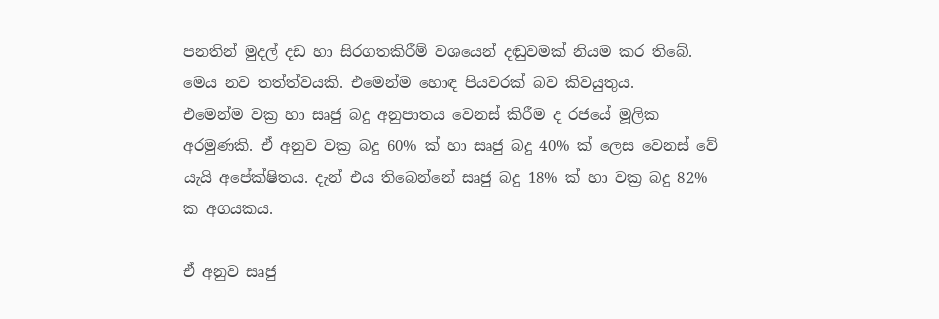පනතින් මුදල් දඩ හා සිරගතකිරීම් වශයෙන් දඬුවමක් නියම කර තිබේ. මෙය නව තත්ත්වයකි. එමෙන්ම හොඳ පියවරක් බව කිවයුතුය.
එමෙන්ම වක්‍ර හා සෘජු බදු අනුපාතය වෙනස් කිරීම ද රජයේ මූලික අරමුණකි. ඒ අනුව වක්‍ර බදු 60% ක් හා සෘජු බදු 40% ක් ලෙස වෙනස් වේ යැයි අපේක්ෂිතය. දැන් එය තිබෙන්නේ සෘජු බදු 18% ක් හා වක්‍ර බදු 82% ක අගයකය.

ඒ අනුව සෘජු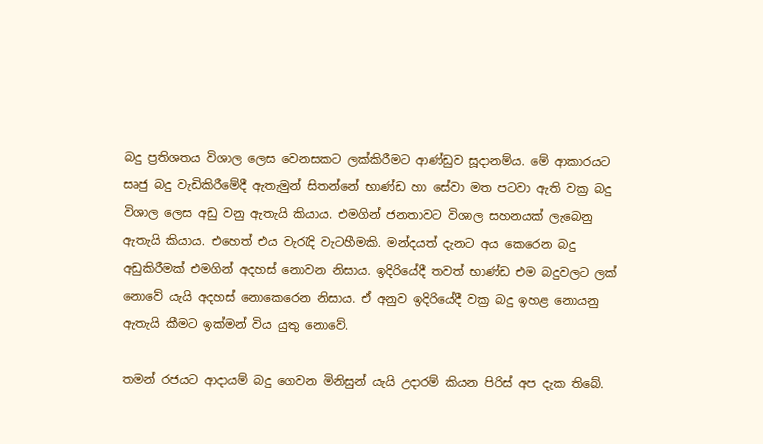බදු ප්‍රතිශතය විශාල ලෙස වෙනසකට ලක්කිරීමට ආණ්ඩුව සූදානම්ය. මේ ආකාරයට සෘජු බදු වැඩිකිරීමේදී ඇතැමුන් සිතන්නේ භාණ්ඩ හා සේවා මත පටවා ඇති වක්‍ර බදු විශාල ලෙස අඩු වනු ඇතැයි කියාය. එමගින් ජනතාවට විශාල සහනයක් ලැබෙනු ඇතැයි කියාය. එහෙත් එය වැරැදි වැටහීමකි. මන්දයත් දැනට අය කෙරෙන බදු අඩුකිරීමක් එමගින් අදහස් නොවන නිසාය. ඉදිරියේදී තවත් භාණ්ඩ එම බදුවලට ලක් නොවේ යැයි අදහස් නොකෙරෙන නිසාය. ඒ අනුව ඉදිරියේදී වක්‍ර බදු ඉහළ නොයනු ඇතැයි කීමට ඉක්මන් විය යුතු නොවේ.

තමන් රජයට ආදායම් බදු ගෙවන මිනිසුන් යැයි උදාරම් කියන පිරිස් අප දැක තිබේ.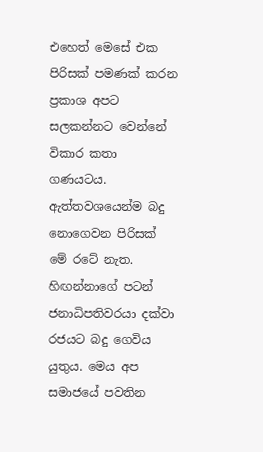එහෙත් මෙසේ එක පිරිසක් පමණක් කරන ප්‍රකාශ අපට සලකන්නට වෙන්නේ විකාර කතා ගණයටය. ඇත්තවශයෙන්ම බදු නොගෙවන පිරිසක් මේ රටේ නැත. හිඟන්නාගේ පටන් ජනාධිපතිවරයා දක්වා රජයට බදු ගෙවිය යුතුය. මෙය අප සමාජයේ පවතින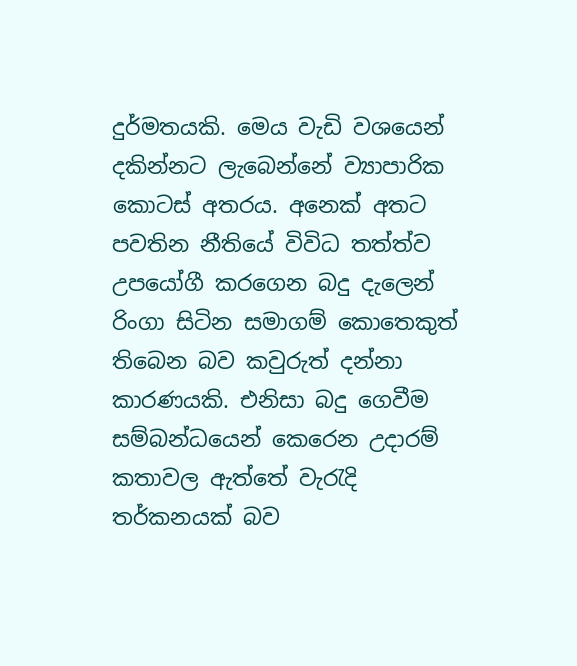දුර්මතයකි. මෙය වැඩි වශයෙන් දකින්නට ලැබෙන්නේ ව්‍යාපාරික කොටස් අතරය. අනෙක් අතට පවතින නීතියේ විවිධ තත්ත්ව උපයෝගී කරගෙන බදු දැලෙන් රිංගා සිටින සමාගම් කොතෙකුත් තිබෙන බව කවුරුත් දන්නා කාරණයකි. එනිසා බදු ගෙවීම සම්බන්ධයෙන් කෙරෙන උදාරම් කතාවල ඇත්තේ වැරැදි තර්කනයක් බව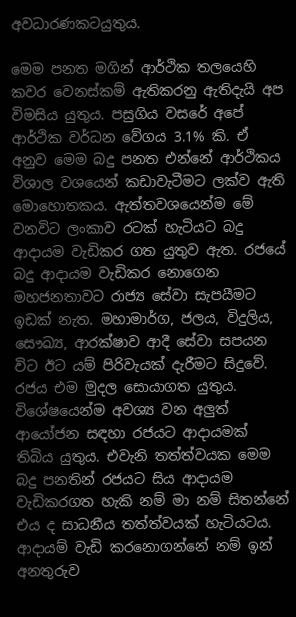අවධාරණකටයුතුය.

මෙම පනත මගින් ආර්ථික තලයෙහි කවර වෙනස්කම් ඇතිකරනු ඇතිදැයි අප විමසිය යුතුය. පසුගිය වසරේ අපේ ආර්ථික වර්ධන වේගය 3.1% කි. ඒ අනුව මෙම බදු පනත එන්නේ ආර්ථිකය විශාල වශයෙන් කඩාවැටීමට ලක්ව ඇති මොහොතකය. ඇත්තවශයෙන්ම මේ වනවිට ලංකාව රටක් හැටියට බදු ආදායම වැඩිකර ගත යුතුව ඇත. රජයේ බදු ආදායම වැඩිකර නොගෙන මහජනතාවට රාජ්‍ය සේවා සැපයීමට ඉඩක් නැත. මහාමාර්ග, ජලය, විදුලිය, සෞඛ්‍ය, ආරක්ෂාව ආදී සේවා සපයන විට ඊට යම් පිරිවැයක් දැරීමට සිදුවේ. රජය එම මුදල සොයාගත යුතුය. විශේෂයෙන්ම අවශ්‍ය වන අලුත් ආයෝජන සඳහා රජයට ආදායමක් තිබිය යුතුය. එවැනි තත්ත්වයක මෙම බදු පනතින් රජයට සිය ආදායම වැඩිකරගත හැකි නම් මා නම් සිතන්නේ එය ද සාධනීය තත්ත්වයක් හැටියටය. ආදායම් වැඩි කරනොගන්නේ නම් ඉන් අනතුරුව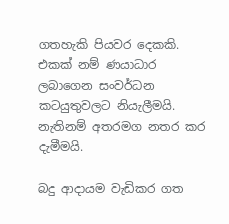ගතහැකි පියවර දෙකකි. එකක් නම් ණයාධාර ලබාගෙන සංවර්ධන කටයුතුවලට නියැලීමයි. නැතිනම් අතරමග නතර කර දැමීමයි.

බදු ආදායම වැඩිකර ගත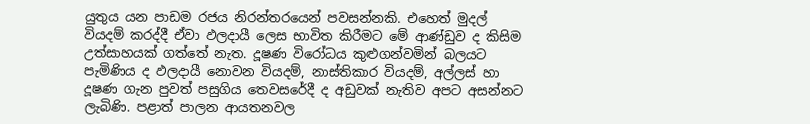යුතුය යන පාඩම රජය නිරන්තරයෙන් පවසන්නකි. එහෙත් මුදල් වියදම් කරද්දී ඒවා ඵලදායී ලෙස භාවිත කිරීමට මේ ආණ්ඩුව ද කිසිම උත්සාහයක් ගත්තේ නැත. දූෂණ විරෝධය කුළුගන්වමින් බලයට පැමිණිය ද ඵලදායී නොවන වියදම්, නාස්තිකාර වියදම්, අල්ලස් හා දූෂණ ගැන පුවත් පසුගිය තෙවසරේදී ද අඩුවක් නැතිව අපට අසන්නට ලැබිණි. පළාත් පාලන ආයතනවල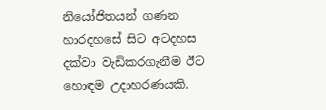නියෝජිතයන් ගණන හාරදහසේ සිට අටදහස දක්වා වැඩිකරගැනීම ඊට හොඳම උදාහරණයකි.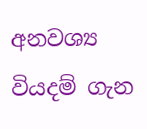අනවශ්‍ය වියදම් ගැන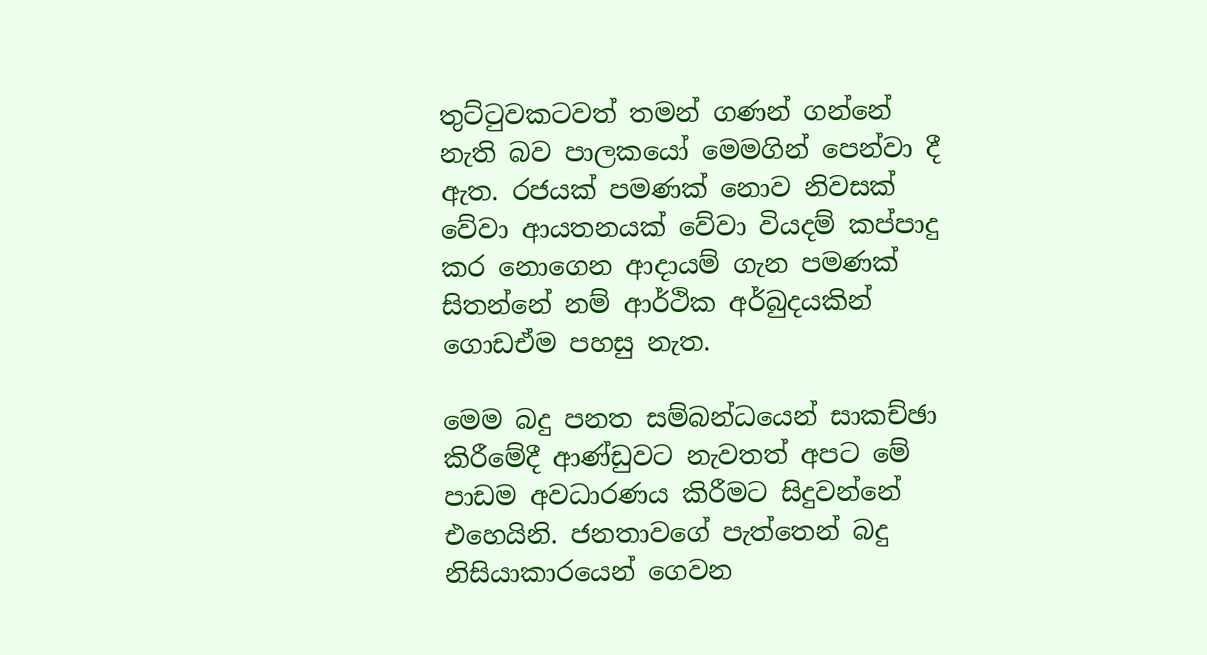තුට්ටුවකටවත් තමන් ගණන් ගන්නේ නැති බව පාලකයෝ මෙමගින් පෙන්වා දී ඇත. රජයක් පමණක් නොව නිවසක් වේවා ආයතනයක් වේවා වියදම් කප්පාදු කර නොගෙන ආදායම් ගැන පමණක් සිතන්නේ නම් ආර්ථික අර්බුදයකින් ගොඩඒම පහසු නැත.

මෙම බදු පනත සම්බන්ධයෙන් සාකච්ඡා කිරීමේදී ආණ්ඩුවට නැවතත් අපට මේ පාඩම අවධාරණය කිරීමට සිදුවන්නේ එහෙයිනි. ජනතාවගේ පැත්තෙන් බදු නිසියාකාරයෙන් ගෙවන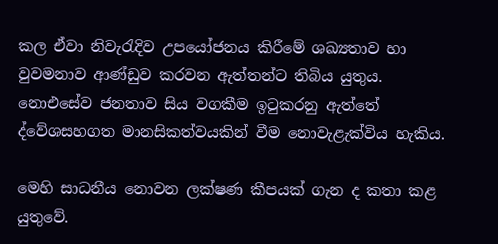කල ඒවා නිවැරැදිව උපයෝජනය කිරීමේ ශඛ්‍යතාව හා වුවමනාව ආණ්ඩුව කරවන ඇත්තන්ට තිබිය යුතුය. නොඑසේව ජනතාව සිය වගකීම ඉටුකරනු ඇත්තේ ද්වේශසහගත මානසිකත්වයකින් වීම නොවැළැක්විය හැකිය.

මෙහි සාධනීය නොවන ලක්ෂණ කීපයක් ගැන ද කතා කළ යුතුවේ.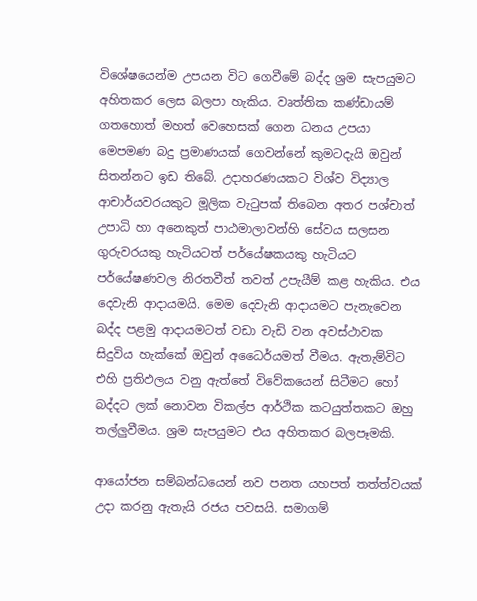විශේෂයෙන්ම උපයන විට ගෙවීමේ බද්ද ශ්‍රම සැපයුමට අහිතකර ලෙස බලපා හැකිය. වෘත්තික කණ්ඩායම් ගතහොත් මහත් වෙහෙසක් ගෙන ධනය උපයා මෙපමණ බදු ප්‍රමාණයක් ගෙවන්නේ කුමටදැයි ඔවුන් සිතන්නට ඉඩ තිබේ. උදාහරණයකට විශ්ව විද්‍යාල ආචාර්යවරයකුට මූලික වැටුපක් තිබෙන අතර පශ්චාත් උපාධි හා අනෙකුත් පාඨමාලාවන්හි සේවය සලසන ගුරුවරයකු හැටියටත් පර්යේෂකයකු හැටියට පර්යේෂණවල නිරතවීත් තවත් උපැයීම් කළ හැකිය. එය දෙවැනි ආදායමයි. මෙම දෙවැනි ආදායමට පැනැවෙන බද්ද පළමු ආදායමටත් වඩා වැඩි වන අවස්ථාවක සිදුවිය හැක්කේ ඔවුන් අධෛර්යමත් වීමය. ඇතැම්විට එහි ප්‍රතිඵලය වනු ඇත්තේ විවේකයෙන් සිටීමට හෝ බද්දට ලක් නොවන විකල්ප ආර්ථික කටයුත්තකට ඔහු තල්ලුවීමය. ශ්‍රම සැපයුමට එය අහිතකර බලපෑමකි.

ආයෝජන සම්බන්ධයෙන් නව පනත යහපත් තත්ත්වයක් උදා කරනු ඇතැයි රජය පවසයි. සමාගම්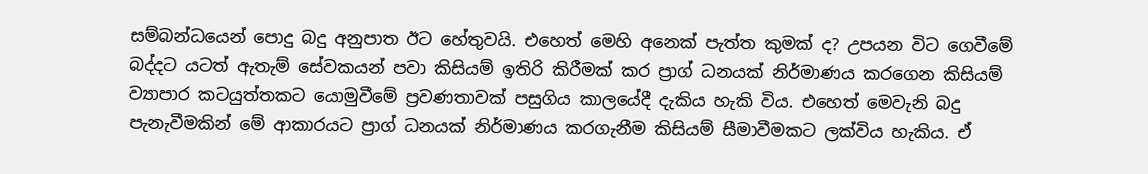සම්බන්ධයෙන් පොදු බදු අනුපාත ඊට හේතුවයි. එහෙත් මෙහි අනෙක් පැත්ත කුමක් ද? උපයන විට ගෙවීමේ බද්දට යටත් ඇතැම් සේවකයන් පවා කිසියම් ඉතිරි කිරීමක් කර ප්‍රාග් ධනයක් නිර්මාණය කරගෙන කිසියම් ව්‍යාපාර කටයුත්තකට යොමුවීමේ ප්‍රවණතාවක් පසුගිය කාලයේදී දැකිය හැකි විය. එහෙත් මෙවැනි බදු පැනැවීමකින් මේ ආකාරයට ප්‍රාග් ධනයක් නිර්මාණය කරගැනීම කිසියම් සීමාවීමකට ලක්විය හැකිය. ඒ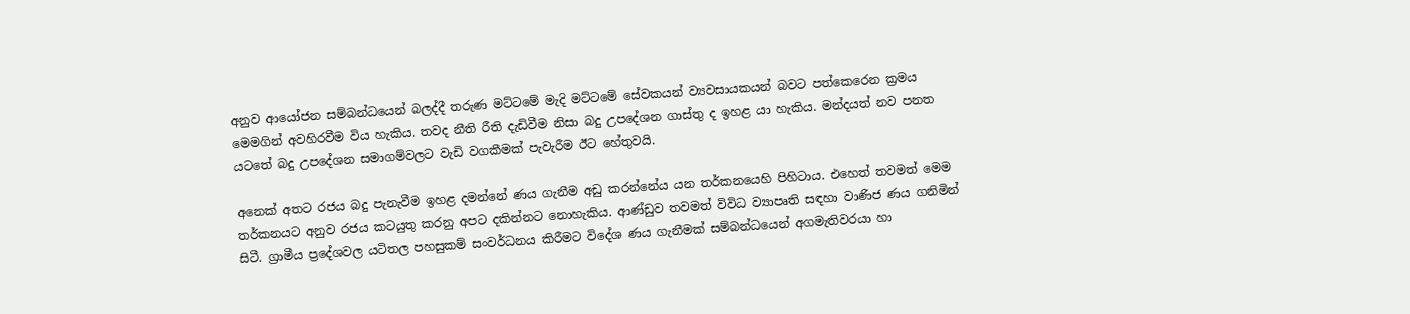අනුව ආයෝජන සම්බන්ධයෙන් බලද්දී තරුණ මට්ටමේ මැදි මට්ටමේ සේවකයන් ව්‍යවසායකයන් බවට පත්කෙරෙන ක්‍රමය මෙමගින් අවහිරවීම විය හැකිය. තවද නීති රීති දැඩිවීම නිසා බදු උපදේශන ගාස්තු ද ඉහළ යා හැකිය. මන්දයත් නව පනත යටතේ බදු උපදේශන සමාගම්වලට වැඩි වගකීමක් පැවැරීම ඊට හේතුවයි.

අනෙක් අතට රජය බදු පැනැවීම ඉහළ දමන්නේ ණය ගැනීම අඩු කරන්නේය යන තර්කනයෙහි පිහිටාය. එහෙත් තවමත් මෙම තර්කනයට අනුව රජය කටයුතු කරනු අපට දකින්නට නොහැකිය. ආණ්ඩුව තවමත් විවිධ ව්‍යාපෘති සඳහා වාණිජ ණය ගනිමින් සිටී. ග්‍රාමීය ප්‍රදේශවල යටිතල පහසුකම් සංවර්ධනය කිරීමට විදේශ ණය ගැනීමක් සම්බන්ධයෙන් අගමැතිවරයා හා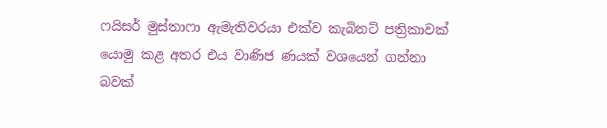ෆයිසර් මුස්තාෆා ඇමැතිවරයා එක්ව කැබිනට් පත්‍රිකාවක් යොමු කළ අතර එය වාණිජ ණයක් වශයෙන් ගන්නා බවක්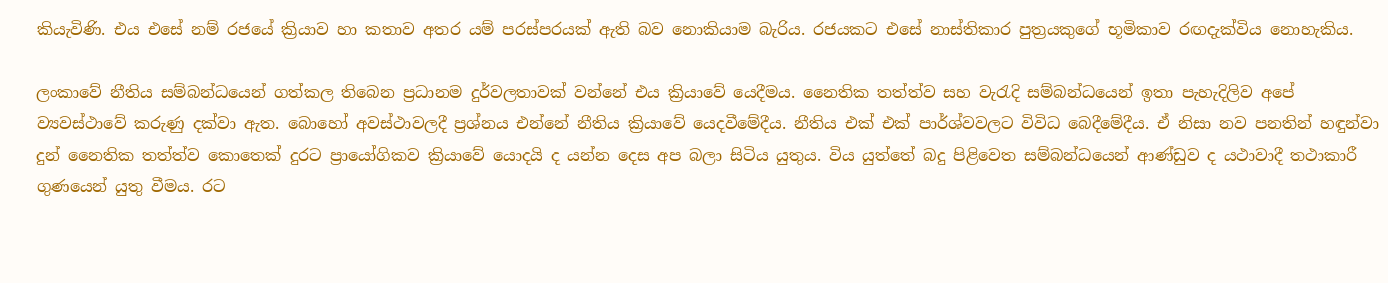කියැවිණි. එය එසේ නම් රජයේ ක්‍රියාව හා කතාව අතර යම් පරස්පරයක් ඇති බව නොකියාම බැරිය. රජයකට එසේ නාස්තිකාර පුත්‍රයකුගේ භූමිකාව රඟදැක්විය නොහැකිය.

ලංකාවේ නීතිය සම්බන්ධයෙන් ගත්කල තිබෙන ප්‍රධානම දුර්වලතාවක් වන්නේ එය ක්‍රියාවේ යෙදීමය. නෛතික තත්ත්ව සහ වැරැදි සම්බන්ධයෙන් ඉතා පැහැදිලිව අපේ ව්‍යවස්ථාවේ කරුණු දක්වා ඇත. බොහෝ අවස්ථාවලදී ප්‍රශ්නය එන්නේ නීතිය ක්‍රියාවේ යෙදවීමේදීය. නීතිය එක් එක් පාර්ශ්වවලට විවිධ බෙදීමේදීය. ඒ නිසා නව පනතින් හඳුන්වා දුන් නෛතික තත්ත්ව කොතෙක් දුරට ප්‍රායෝගිකව ක්‍රියාවේ යොදයි ද යන්න දෙස අප බලා සිටිය යුතුය. විය යුත්තේ බදු පිළිවෙත සම්බන්ධයෙන් ආණ්ඩුව ද යථාවාදී තථාකාරී ගුණයෙන් යුතු වීමය. රට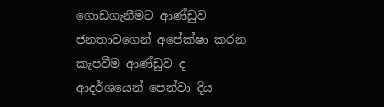ගොඩගැනීමට ආණ්ඩුව ජනතාවගෙන් අපේක්ෂා කරන කැපවීම ආණ්ඩුව ද ආදර්ශයෙන් පෙන්වා දිය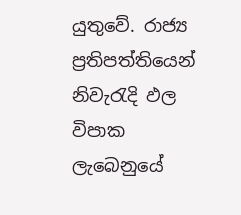යුතුවේ. රාජ්‍ය ප්‍රතිපත්තියෙන් නිවැරැදි ඵල විපාක ලැබෙනුයේ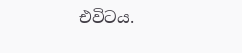එවිටය.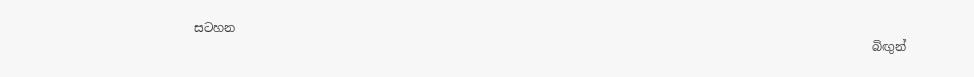සටහන
                                                                                                                 බිඟුන්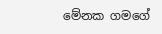මේනක ගමගේ